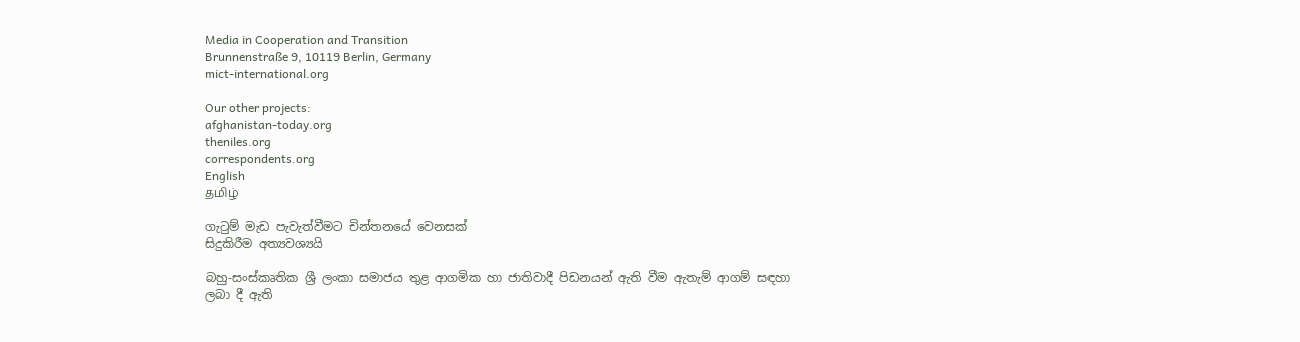Media in Cooperation and Transition
Brunnenstraße 9, 10119 Berlin, Germany
mict-international.org

Our other projects:
afghanistan-today.org
theniles.org
correspondents.org
English
தமிழ்

ගැටුම් මැඩ පැවැත්වීමට චින්තනයේ වෙනසක්
සිදුකිරීම අත්‍යවශ්‍යයි

බහු-සංස්කෘතික ශ්‍රී ලංකා සමාජය තුළ ආගමික හා ජාතිවාදී පිඩනයන් ඇති වීම ඇතැම් ආගම් සඳහා ලබා දී ඇති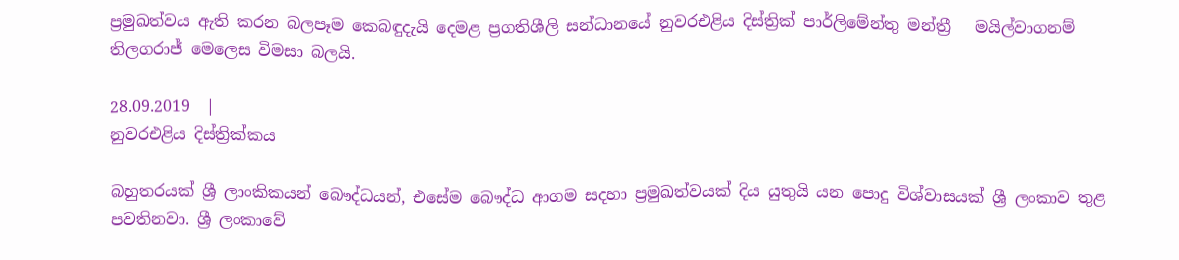ප්‍රමුඛත්වය ඇති කරන බලපෑම කෙබඳුදැයි දෙමළ ප්‍රගතිශීලි සන්ධානයේ නුවරඑළිය දිස්ත්‍රික් පාර්ලිමේන්තු මන්ත්‍රී   මයිල්වාගනම් තිලගරාජ් මෙලෙස විමසා බලයි.

28.09.2019  |
නුවරඑළිය දිස්ත්‍රික්කය

බහුතරයක් ශ්‍රී ලාංකිකයන් බෞද්ධයන්, එසේම බෞද්ධ ආගම සදහා ප්‍රමුඛත්වයක් දිය යුතුයි යන පොදු විශ්වාසයක් ශ්‍රී ලංකාව තුළ පවතිනවා. ශ්‍රී ලංකාවේ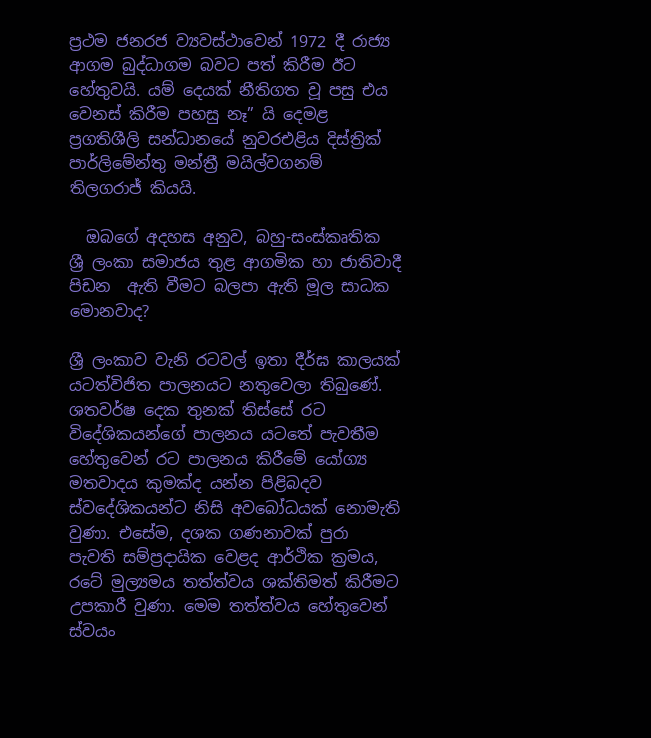ප්‍රථම ජනරජ ව්‍යවස්ථාවෙන් 1972 දී රාජ්‍ය ආගම බුද්ධාගම බවට පත් කිරීම ඊට හේතුවයි. යම් දෙයක් නීතිගත වූ පසු එය වෙනස් කිරීම පහසු නෑ” යි දෙමළ ප්‍රගතිශීලි සන්ධානයේ නුවරඑළිය දිස්ත්‍රික් පාර්ලිමේන්තු මන්ත්‍රී මයිල්වගනම් තිලගරාජ් කියයි.

  ඔබගේ අදහස අනුව, බහු-සංස්කෘතික ශ්‍රී ලංකා සමාජය තුළ ආගමික හා ජාතිවාදී පිඩන  ඇති වීමට බලපා ඇති මූල සාධක මොනවාද?

ශ්‍රී ලංකාව වැනි රටවල් ඉතා දීර්ඝ කාලයක් යටත්විජිත පාලනයට නතුවෙලා තිබුණේ. ශතවර්ෂ දෙක තුනක් තිස්සේ රට විදේශිකයන්ගේ පාලනය යටතේ පැවතීම හේතුවෙන් රට පාලනය කිරීමේ යෝග්‍ය මතවාදය කුමක්ද යන්න පිළිබදව ස්වදේශිකයන්ට නිසි අවබෝධයක් නොමැති වුණා. එසේම, දශක ගණනාවක් පුරා පැවති සම්ප්‍රදායික වෙළද ආර්ථික ක්‍රමය, රටේ මුල්‍යමය තත්ත්වය ශක්තිමත් කිරීමට උපකාරී වුණා. මෙම තත්ත්වය හේතුවෙන් ස්වයං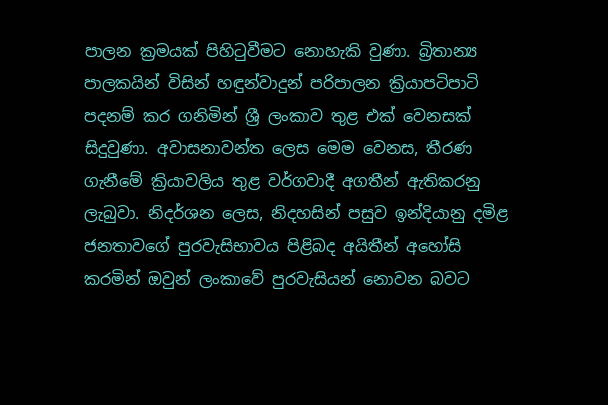පාලන ක්‍රමයක් පිහිටුවීමට නොහැකි වුණා. බ්‍රිතාන්‍ය පාලකයින් විසින් හඳුන්වාදුන් පරිපාලන ක්‍රියාපටිපාටි පදනම් කර ගනිමින් ශ්‍රී ලංකාව තුළ එක් වෙනසක් සිදුවුණා. අවාසනාවන්ත ලෙස මෙම වෙනස, තීරණ ගැනීමේ ක්‍රියාවලිය තුළ වර්ගවාදී අගතීන් ඇතිකරනු ලැබුවා. නිදර්ශන ලෙස, නිදහසින් පසුව ඉන්දියානු දමිළ ජනතාවගේ පුරවැසිභාවය පිළිබද අයිතීන් අහෝසි කරමින් ඔවුන් ලංකාවේ පුරවැසියන් නොවන බවට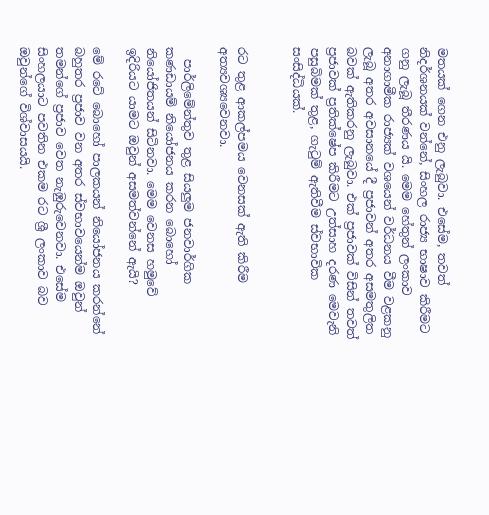මතයක් ගෙන එනු ලැබුවා. එසේම, තවත් නිදර්ශනයක් වන්නේ, සිංහල රාජ්‍ය භාෂාව කිරීමට ගනු ලැබූ තීරණය යි. මෙම හේතුන් ලංකාව අනාගාමීක රාජ්‍යක් වශයෙන් වර්ධනය වීම වළකනු ලැබූ අතර අවසානයේ දී ප්‍රජාවන් අතර අසමතුලිත බවක් ඇතිකරනු ලැබුවා. එක් ප්‍රජාවක් විසින් තවත් ප්‍රජාවක් ප්‍රතික්ෂේප කිරීමට උත්සාහ දරණ මෙවැනි පසුබිමක් තුළ, ගැටුම් ඇතිවීම ස්වභාවික සංසිද්ධියක්.


රට තුළ ආකල්පමය වෙනසක් ඇති කිරීම අත්‍යවශ්‍යවෙනවා.

  පාර්ලිමේන්තුව තුළ සියලුම ජනවාර්ගික කණඩායම් නියෝජනය කරන බොහෝ නියෝජිතයන් සිටිනවා. මෙම වෙනස හමුවේ ඉදිරියට යාමට ඔවුන් අසමත්වන්නේ ඇයි?

මේ රටේ බොහෝ පාලකයන් නියෝජනය කරන්නේ බහුතර ප්‍රජාව වන අතර ස්වභාවයෙන්ම ඔවුන් තමන්ගේ ප්‍රජාව වෙත නැඹුරුවෙනවා. එසේම සිංහලයාට පවතින එකම රට ශ්‍රී ලංකාව බව ඔවුන්ගේ විශ්වාසයයි.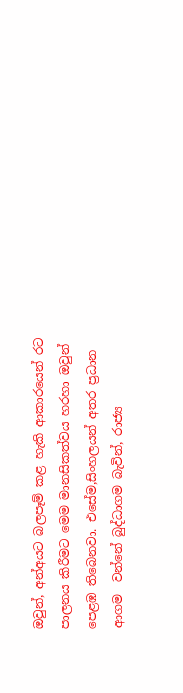ඔවුන්, අන්අයට බලපෑම් කළ හැකි ආකාරයෙන් රට පාලනය කිරීමට මෙම මානසිකත්වය හරහා ඔවුන් පෙළඹ තිබෙනවා. එසේම,සිංහලයන් අතර ප්‍රධාන ආගම  වන්නේ බුද්ධාගම බැවින්, රාජ්‍ය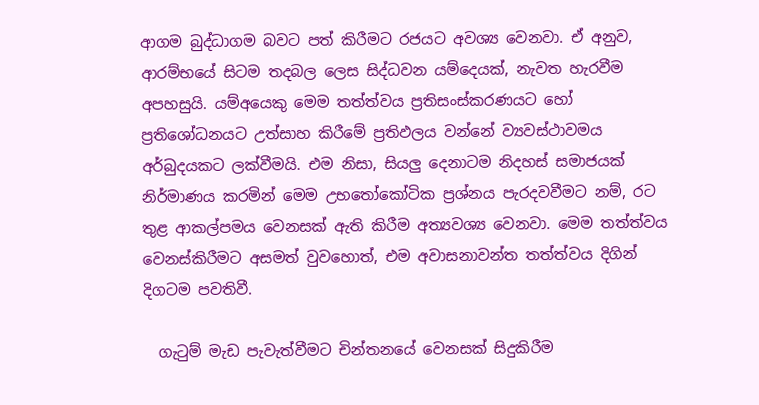ආගම බුද්ධාගම බවට පත් කිරීමට රජයට අවශ්‍ය වෙනවා. ඒ අනුව, ආරම්භයේ සිටම තදබල ලෙස සිද්ධවන යම්දෙයක්, නැවත හැරවීම අපහසුයි. යම්අයෙකු මෙම තත්ත්වය ප්‍රතිසංස්කරණයට හෝ ප්‍රතිශෝධනයට උත්සාහ කිරීමේ ප්‍රතිඵලය වන්නේ ව්‍යවස්ථාවමය අර්බුදයකට ලක්වීමයි. එම නිසා, සියලු දෙනාටම නිදහස් සමාජයක් නිර්මාණය කරමින් මෙම උභතෝකෝටික ප්‍රශ්නය පැරදවවීමට නම්, රට තුළ ආකල්පමය වෙනසක් ඇති කිරීම අත්‍යවශ්‍ය වෙනවා. මෙම තත්ත්වය වෙනස්කිරීමට අසමත් වුවහොත්, එම අවාසනාවන්ත තත්ත්වය දිගින් දිගටම පවතිවී.

  ගැටුම් මැඩ පැවැත්වීමට චින්තනයේ වෙනසක් සිදුකිරීම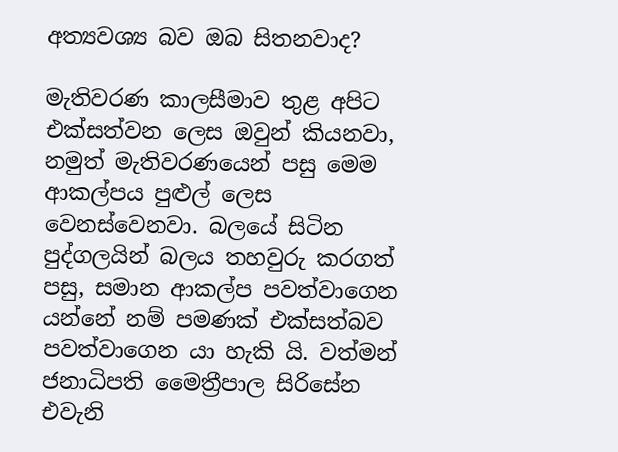අත්‍යවශ්‍ය බව ඔබ සිතනවාද?

මැතිවරණ කාලසීමාව තුළ අපිට එක්සත්වන ලෙස ඔවුන් කියනවා, නමුත් මැතිවරණයෙන් පසු මෙම ආකල්පය පුළුල් ලෙස වෙනස්වෙනවා. බලයේ සිටින පුද්ගලයින් බලය තහවුරු කරගත් පසු, සමාන ආකල්ප පවත්වාගෙන යන්නේ නම් පමණක් එක්සත්බව පවත්වාගෙන යා හැකි යි. වත්මන් ජනාධිපති මෛත්‍රීපාල සිරිසේන එවැනි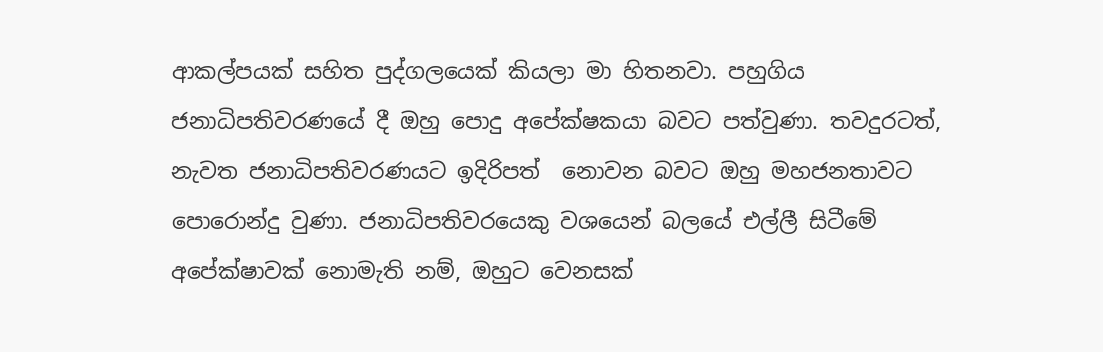ආකල්පයක් සහිත පුද්ගලයෙක් කියලා මා හිතනවා. පහුගිය ජනාධිපතිවරණයේ දී ඔහු පොදු අපේක්ෂකයා බවට පත්වුණා. තවදුරටත්, නැවත ජනාධිපතිවරණයට ඉදිරිපත්  නොවන බවට ඔහු මහජනතාවට පොරොන්දු වුණා. ජනාධිපතිවරයෙකු වශයෙන් බලයේ එල්ලී සිටීමේ අපේක්ෂාවක් නොමැති නම්, ඔහුට වෙනසක්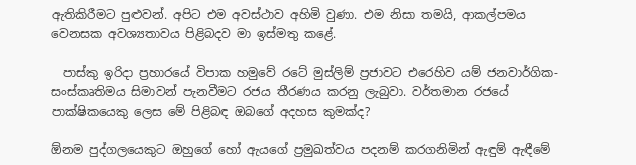ඇතිකිරීමට පුළුවන්. අපිට එම අවස්ථාව අහිමි වුණා. එම නිසා තමයි, ආකල්පමය වෙනසක අවශ්‍යතාවය පිළිබදව මා ඉස්මතු කළේ.

  පාස්කු ඉරිදා ප්‍රහාරයේ විපාක හමුවේ රටේ මුස්ලිම් ප්‍රජාවට එරෙහිව යම් ජනවාර්ගික- සංස්‌කෘතිමය සිමාවන් පැනවීමට රජය තීරණය කරනු ලැබුවා. වර්තමාන රජයේ පාක්ෂිකයෙකු ලෙස මේ පිළිබඳ ඔබගේ අදහස කුමක්ද?

ඕනම පුද්ගලයෙකුට ඔහුගේ හෝ ඇයගේ ප්‍රමුඛත්වය පදනම් කරගනිමින් ඇඳුම් ඇඳීමේ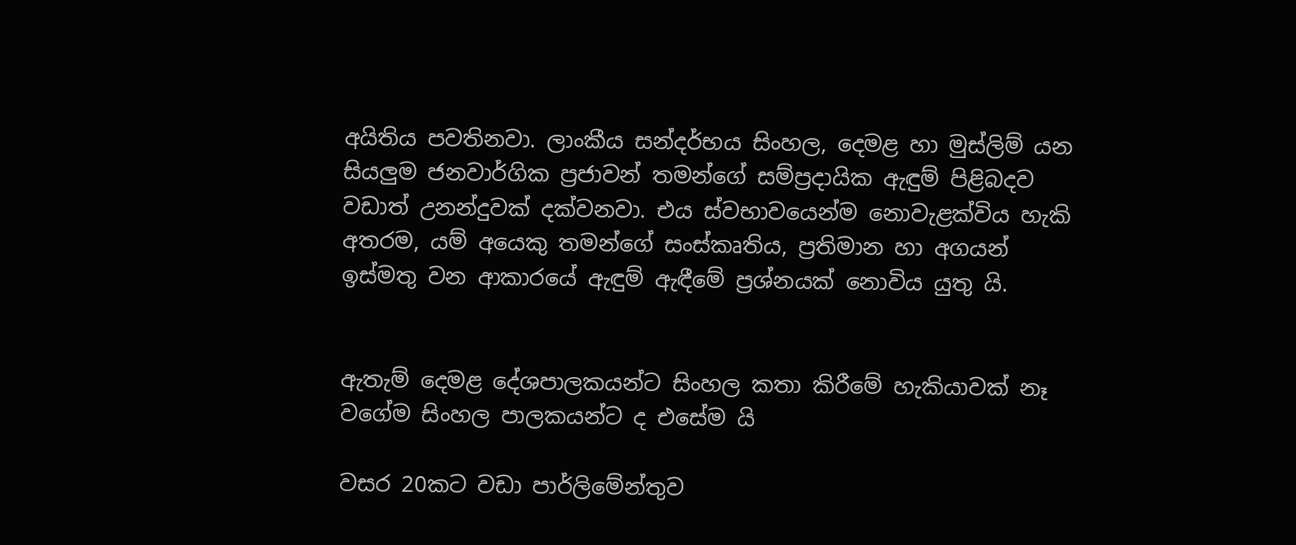අයිතිය පවතිනවා. ලාංකීය සන්දර්භය සිංහල, දෙමළ හා මුස්ලිම් යන  සියලුම ජනවාර්ගික ප්‍රජාවන් තමන්ගේ සම්ප්‍රදායික ඇඳුම් පිළිබදව වඩාත් උනන්දුවක් දක්වනවා. එය ස්වභාවයෙන්ම නොවැළක්විය හැකි අතරම, යම් අයෙකු තමන්ගේ සංස්කෘතිය, ප්‍රතිමාන හා අගයන් ඉස්මතු වන ආකාරයේ ඇඳුම් ඇඳීමේ ප්‍රශ්නයක් නොවිය යුතු යි.


ඇතැම් දෙමළ දේශපාලකයන්ට සිංහල කතා කිරීමේ හැකියාවක් නෑ වගේම සිංහල පාලකයන්ට ද එසේම යි

වසර 20කට වඩා පාර්ලිමේන්තුව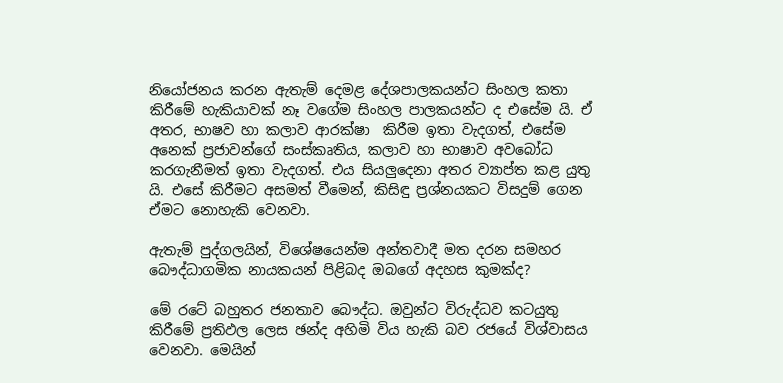නියෝජනය කරන ඇතැම් දෙමළ දේශපාලකයන්ට සිංහල කතා කිරීමේ හැකියාවක් නෑ වගේම සිංහල පාලකයන්ට ද එසේම යි. ඒ අතර, භාෂව හා කලාව ආරක්ෂා  කිරීම ඉතා වැදගත්, එසේම අනෙක් ප්‍රජාවන්ගේ සංස්කෘතිය, කලාව හා භාෂාව අවබෝධ කරගැනීමත් ඉතා වැදගත්. එය සියලුදෙනා අතර ව්‍යාප්ත කළ යුතු යි. එසේ කිරීමට අසමත් වීමෙන්, කිසිඳු ප්‍රශ්නයකට විසදුම් ගෙන ඒමට නොහැකි වෙනවා.

ඇතැම් පුද්ගලයින්, විශේෂයෙන්ම අන්තවාදී මත දරන සමහර බෞද්ධාගමික නායකයන් පිළිබද ඔබගේ අදහස කුමක්ද?

මේ රටේ බහුතර ජනතාව බෞද්ධ. ඔවුන්ට විරුද්ධව කටයුතු කිරීමේ ප්‍රතිඵල ලෙස ඡන්ද අහිමි විය හැකි බව රජයේ විශ්වාසය වෙනවා. මෙයින්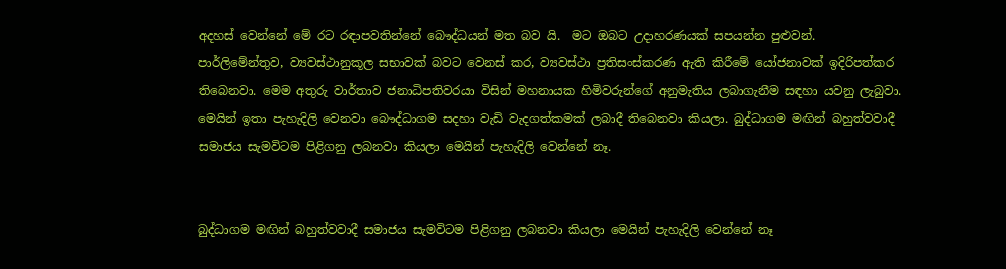අදහස් වෙන්නේ මේ රට රඳාපවතින්නේ බෞද්ධයන් මත බව යි.  මට ඔබට උදාහරණයක් සපයන්න පුළුවන්. පාර්ලිමේන්තුව, ව්‍යවස්ථානුකූල සභාවක් බවට වෙනස් කර, ව්‍යවස්ථා ප්‍රතිසංස්කරණ ඇති කිරීමේ යෝජනාවක් ඉදිරිපත්කර තිබෙනවා. මෙම අතුරු වාර්තාව ජනාධිපතිවරයා විසින් මහනායක හිමිවරුන්ගේ අනුමැතිය ලබාගැනීම සඳහා යවනු ලැබුවා. මෙයින් ඉතා පැහැදිලි වෙනවා බෞද්ධාගම සදහා වැඩි වැදගත්කමක් ලබාදී තිබෙනවා කියලා. බුද්ධාගම මඟින් බහුත්වවාදී සමාජය සැමවිටම පිළිගනු ලබනවා කියලා මෙයින් පැහැදිලි වෙන්නේ නෑ.


බුද්ධාගම මඟින් බහුත්වවාදී සමාජය සැමවිටම පිළිගනු ලබනවා කියලා මෙයින් පැහැදිලි වෙන්නේ නෑ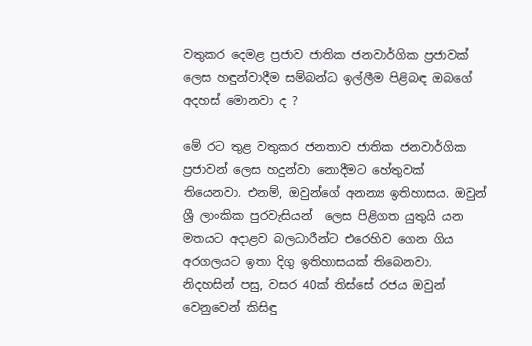වතුකර දෙමළ ප්‍රජාව ජාතික ජනවාර්ගික ප්‍රජාවක් ලෙස හඳුන්වාදීම සම්බන්ධ ඉල්ලීම පිළිබඳ ඔබගේ අදහස් මොනවා ද ?

මේ රට තුළ වතුකර ජනතාව ජාතික ජනවාර්ගික ප්‍රජාවන් ලෙස හදුන්වා නොදීමට හේතුවක් තියෙනවා. එනම්, ඔවුන්ගේ අනන්‍ය ඉතිහාසය. ඔවුන් ශ්‍රී ලාංකික පුරවැසියන්  ලෙස පිළිගත යුතුයි යන මතයට අදාළව බලධාරීන්ට එරෙහිව ගෙන ගිය අරගලයට ඉතා දිගු ඉතිහාසයක් තිබෙනවා. නිදහසින් පසු, වසර 40ක් තිස්සේ රජය ඔවුන් වෙනුවෙන් කිසිඳු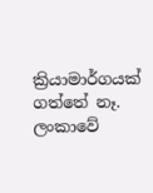ක්‍රියාමාර්ගයක් ගත්තේ නෑ.  ලංකාවේ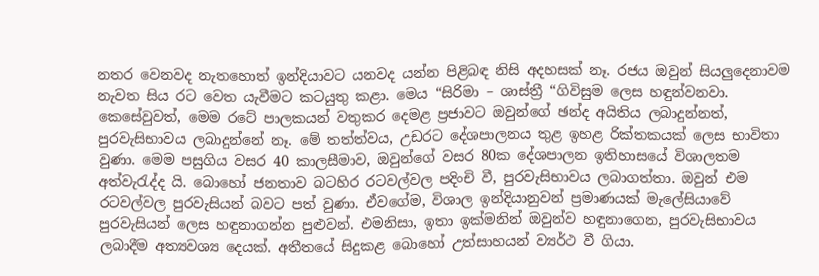නතර වෙනවද නැතහොත් ඉන්දියාවට යනවද යන්න පිළිබඳ නිසි අදහසක් නෑ. රජය ඔවුන් සියලුදෙනාවම නැවත සිය රට වෙත යැවීමට කටයුතු කළා. මෙය “සිරිමා – ශාස්ත්‍රී “ගිවිසුම ලෙස හඳුන්වනවා. කෙසේවුවත්, මෙම රටේ පාලකයන් වතුකර දෙමළ ප්‍රජාවට ඔවුන්ගේ ඡන්ද අයිතිය ලබාදුන්නත්, පුරවැසිභාවය ලබාදුන්නේ නෑ. මේ තත්ත්වය, උඩරට දේශපාලනය තුළ ඉහළ රික්තකයක් ලෙස භාවිතා වුණා. මෙම පසුගිය වසර 40 කාලසීමාව, ඔවුන්ගේ වසර 80ක දේශපාලන ඉතිහාසයේ විශාලතම අත්වැරැද්ද යි. බොහෝ ජනතාව බටහිර රටවල්වල පදිංචි වී, පුරවැසිභාවය ලබාගත්තා. ඔවුන් එම රටවල්වල පුරවැසියන් බවට පත් වුණා. ඒවගේම, විශාල ඉන්දියානුවන් ප්‍රමාණයක් මැලේසියාවේ පුරවැසියන් ලෙස හඳුනාගන්න පුළුවන්. එමනිසා, ඉතා ඉක්මනින් ඔවුන්ව හඳුනාගෙන, පුරවැසිභාවය ලබාදීම අත්‍යවශ්‍ය දෙයක්. අතීතයේ සිදුකළ බොහෝ උත්සාහයන් ව්‍යර්ථ වී ගියා.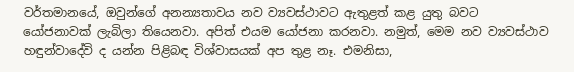වර්තමානයේ, ඔවුන්ගේ අනන්‍යතාවය නව ව්‍යවස්ථාවට ඇතුළත් කළ යුතු බවට යෝජනාවක් ලැබිලා තියෙනවා. අපිත් එයම යෝජනා කරනවා. නමුත්, මෙම නව ව්‍යවස්ථාව හඳුන්වාදේවි ද යන්න පිළිබඳ විශ්වාසයක් අප තුළ නෑ. එමනිසා,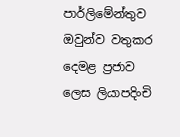පාර්ලිමේන්තුව ඔවුන්ව වතුකර දෙමළ ප්‍රජාව ලෙස ලියාපදිංචි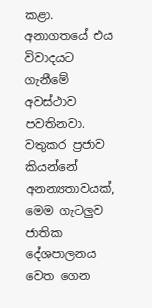කළා. අනාගතයේ එය විවාදයට ගැනීමේ අවස්ථාව පවතිනවා. වතුකර ප්‍රජාව කියන්නේ අනන්‍යතාවයක්, මෙම ගැටලුව ජාතික දේශපාලනය වෙත ගෙන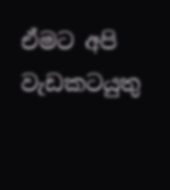ඒමට අපි වැඩකටයුතු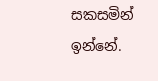සකසමින් ඉන්නේ.